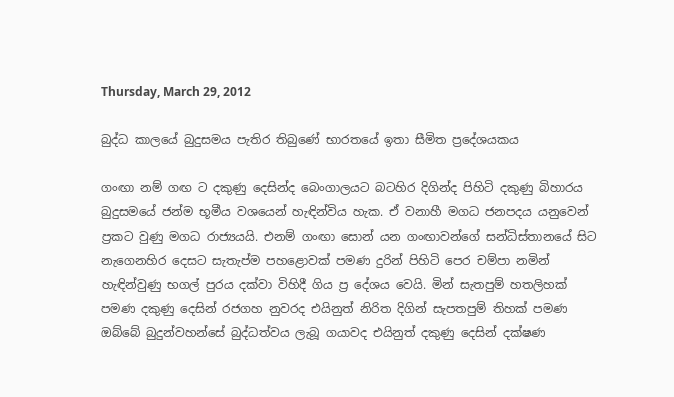Thursday, March 29, 2012

බුද්ධ කාලයේ බුදුසමය පැතිර තිබුණේ භාරතයේ ඉතා සීමිත ප්‍රදේශයකය

ගංඟා නම් ගඟ ට දකුණු දෙසින්ද බෙංගාලයට බටහිර දිගින්ද පිහිටි දකුණු බිහාරය බුදුසමයේ ජන්ම භූමීය වශයෙන් හැඳින්විය හැක. ඒ වනාහී මගධ ජනපදය යනුවෙන් ප්‍රකට වුණු මගධ රාජ්‍යයයි. එනම් ගංඟා සොන් යන ගංඟාවන්ගේ සන්ධිස්තානයේ සිට නැගෙනහිර දෙසට සැතැප්ම පහළොවක් පමණ දුරින් පිහිටි පෙර චම්පා නමින් හැඳින්වුණු භගල් පුරය දක්වා විහිදී ගිය ප්‍ර දේශය වෙයි. මින් සැතපුම් හතලිහක් පමණ දකුණු දෙසින් රජගහ නුවරද එයිනුත් නිරිත දිගින් සැපතපුම් තිහක් පමණ ඔබ්බේ බුදුන්වහන්සේ බුද්ධත්වය ලැබූ ගයාවද එයිනුත් දකුණු දෙසින් දක්ෂණ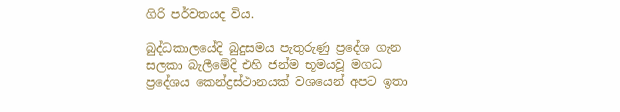ගිරි පර්වතයද විය.

බුද්ධකාලයේදි බුදුසමය පැතුරුණු ප්‍රදේශ ගැන සලකා බැලීමේදි එහි ජන්ම භූමයවූ මගධ ප්‍රදේශය කෙන්ද්‍රස්ථානයක් වශයෙන් අපට ඉතා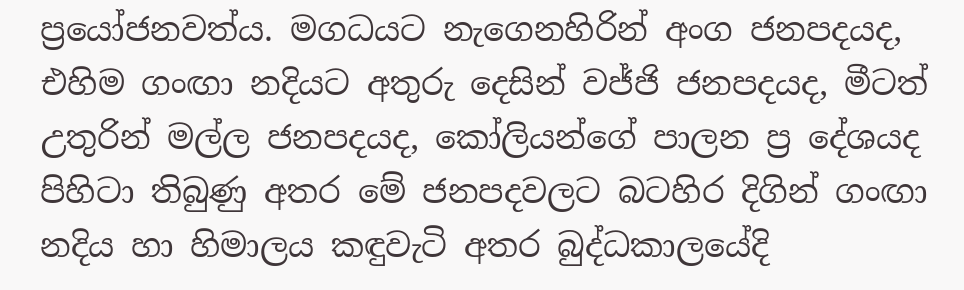ප්‍රයෝජනවත්ය. මගධයට නැගෙනහිරින් අංග ජනපදයද, එහිම ගංඟා නදියට අතුරු දෙසින් වජ්ජි ජනපදයද, මීටත් උතුරින් මල්ල ජනපදයද, කෝලියන්ගේ පාලන ප්‍ර දේශයද පිහිටා තිබුණු අතර මේ ජනපදවලට බටහිර දිගින් ගංඟා නදිය හා හිමාලය කඳුවැටි අතර බුද්ධකාලයේදි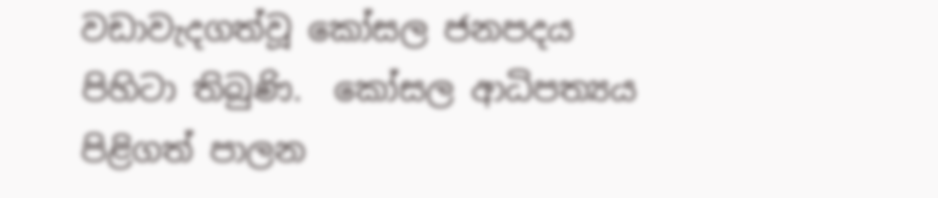වඩාවැදගත්වූ කෝසල ජනපදය පිහිටා තිබුණි.  කෝසල ආධිපත්‍යය පිළිගත් පාලන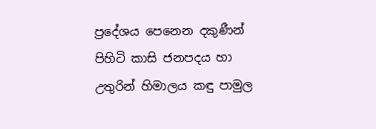ප්‍රදේශය පෙනෙන දකුණීන් පිහිටි කාසි ජනපදය හා උතුරින් හිමාලය කඳු පාමුල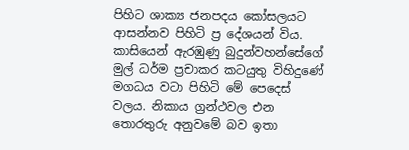පිහිට ශාක්‍ය ජනපදය කෝසලයට ආසන්නව පිහිටි ප්‍ර දේශයන් විය. කාසියෙන් ඇරඹුණු බුදුන්වහන්සේගේ මුල් ධර්ම ප්‍රචාකර කටයුතු විහිදුණේ මගධය වටා පිහිටි මේ පෙදෙස් වලය. නිකාය ග්‍රන්ථවල එන තොරතුරු අනුවමේ බව ඉතා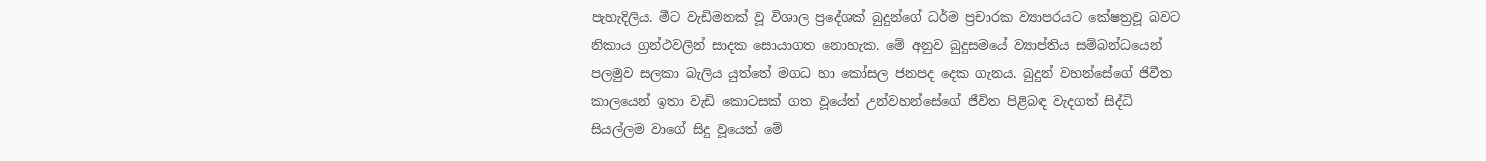පැහැදිලිය. මීට වැඩිමනක් වූ විශාල ප්‍රදේශක් බුදුන්ගේ ධර්ම ප්‍රචාරක ව්‍යාපරයට කේෂත්‍රවූ බවට නිකාය ග්‍රන්ථවලින් සාදක සොයාගත නොහැක. මේ අනුව බුදුසමයේ ව්‍යාප්තිය සම්බන්ධයෙන් පලමුව සලකා බැලිය යුත්තේ මගධ හා කෝසල ජනපද දෙක ගැනය. බුදුන් වහන්සේගේ ජිවීත කාලයෙන් ඉතා වැඩි කොටසක් ගත වූයේත් උන්වහන්සේගේ ජීවිත පිළිබඳ වැදගත් සිද්ධි සියල්ලම වාගේ සිදු වූයෙත් මේ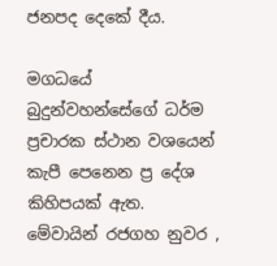ජනපද දෙකේ දීය.

මගධයේ බුදුන්වහන්සේගේ ධර්ම ප්‍රචාරක ස්ථාන වශයෙන් කැපී පෙනෙන ප්‍ර දේශ කිහිපයක් ඇත. මේවායින් රජගහ නුවර ,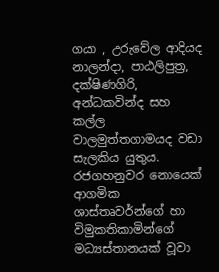ගයා , උරුවේල ආදියද නාලන්දා, පාඨලිපුත්‍ර, දක්ෂිණගිරි, අන්ධකවින්ද සහ කල්ල වාලමුත්තගාමයද වඩා සැලකිය යුතුය. රජගහනුවර නොයෙක් ආගමික ශාස්තෘවර්න්ගේ හා විමුකතිකාමින්ගේ මධ්‍යස්තානයක් වූවා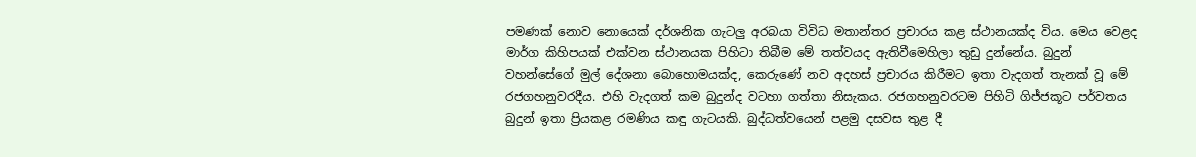පමණක් නොව නොයෙක් දර්ශනික ගැටලු අරබයා විවිධ මතාන්තර ප්‍රචාරය කළ ස්ථානයක්ද විය. මෙය වෙළද මාර්ග කිහිපයක් එක්වන ස්ථානයක පිහිටා තිබීම මේ තත්වයද ඇතිවීමෙහිලා තුඩු දුන්නේය. බුදුන් වහන්සේගේ මුල් දේශනා බොහොමයක්ද, කෙරුණේ නව අදහස් ප්‍රචාරය කිරීමට ඉතා වැදගත් තැනක් වූ මේ රජගහනුවරදීය. එහි වැදගත් කම බුදුන්ද වටහා ගත්තා නිසැකය. රජගහනුවරටම පිහිටි ගිජ්ජකූට පර්වතය බුදුන් ඉතා ප්‍රියකළ රමණිය කඳු ගැටයකි. බුද්ධත්වයෙන් පළමු දසවස තුළ දී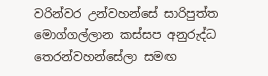වරින්වර උන්වහන්සේ සාරිපුත්ත මොග්ගල්ලාන කස්සප අනුරුද්ධ තෙරන්වහන්සේලා සමඟ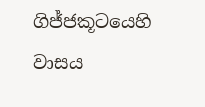ගිජ්ජකූටයෙහි වාසය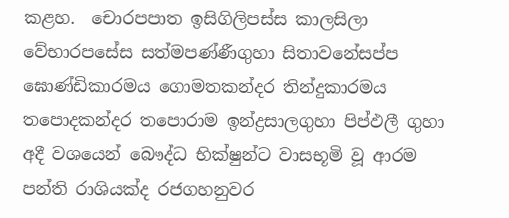කළහ.  චොරපපාත ඉසිගිලිපස්ස කාලසිලා වේභාරපසේස සත්මපණ්ණීගුහා සිතාවනේසප්ප ඝොණ්ඩිකාරමය ගොමතකන්දර තින්දුකාරමය තපොදකන්දර තපොරාම ඉන්ද්‍රසාලගුහා පිප්ඵලී ගුහා අදී වශයෙන් බෞද්ධ භික්ෂුන්ට වාසභූමි වූ ආරම පන්ති රාශියක්ද රජගහනුවර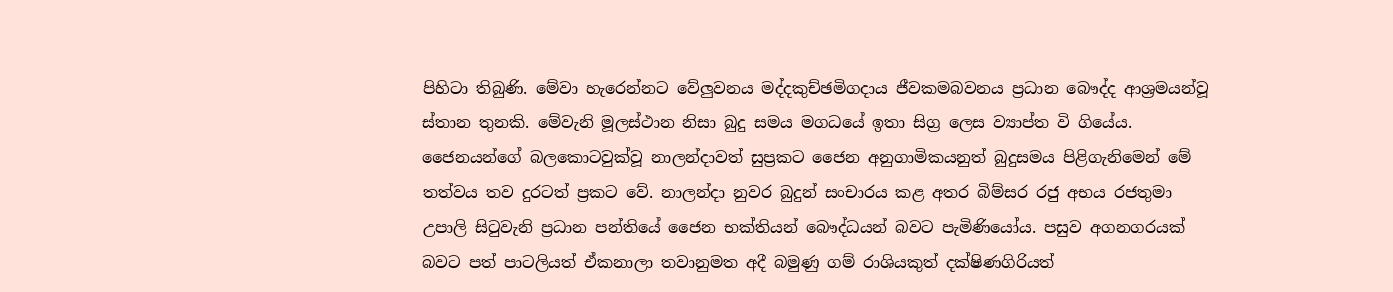පිහිටා තිබුණි. මේවා හැරෙන්නට වේලුවනය මද්දකුච්ඡමිගදාය ජීවකමබවනය ප්‍රධාන බෞද්ද ආශ්‍රමයන්වූ ස්තාන තුනකි. මේවැනි මූලස්ථාන නිසා බුදු සමය මගධයේ ඉතා සිග්‍ර ලෙස ව්‍යාප්ත වි ගියේය. ජෛනයන්ගේ බලකොටවුක්වූ නාලන්දාවත් සුප්‍රකට ජෛන අනුගාමිකයනුත් බුදුසමය පිළිගැනිමෙන් මේ තත්වය තව දුරටත් ප්‍රකට වේ. නාලන්දා නුවර බුදුන් සංචාරය කළ අතර බිම්සර රජු අභය රජතුමා උපාලි සිටුවැනි ප්‍රධාන පන්තියේ ජෛන භක්තියන් බෞද්ධයන් බවට පැමිණියෝය. පසුව අගනගරයක් බවට පත් පාටලියත් ඒකනාලා තවානුමත අදී බමුණු ගම් රාශියකුත් දක්ෂිණගිරියත්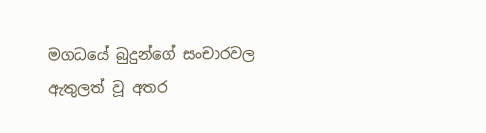මගධයේ බුදුන්ගේ සංචාරවල ඇතුලත් වූ අතර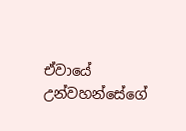ඒවායේ උන්වහන්සේගේ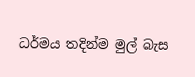ධර්මය තදින්ම මුල් බැස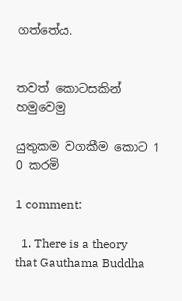ගත්තේය.


තවත් කොටසකින් හමුවෙමු

යුතුකම වගකීම කොට 1 0 කරමි

1 comment:

  1. There is a theory that Gauthama Buddha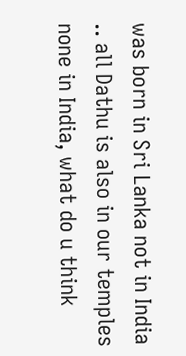was born in Sri Lanka not in India .. all Dathu is also in our temples none in India, what do u think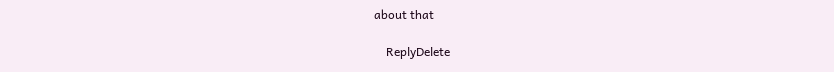about that

    ReplyDelete